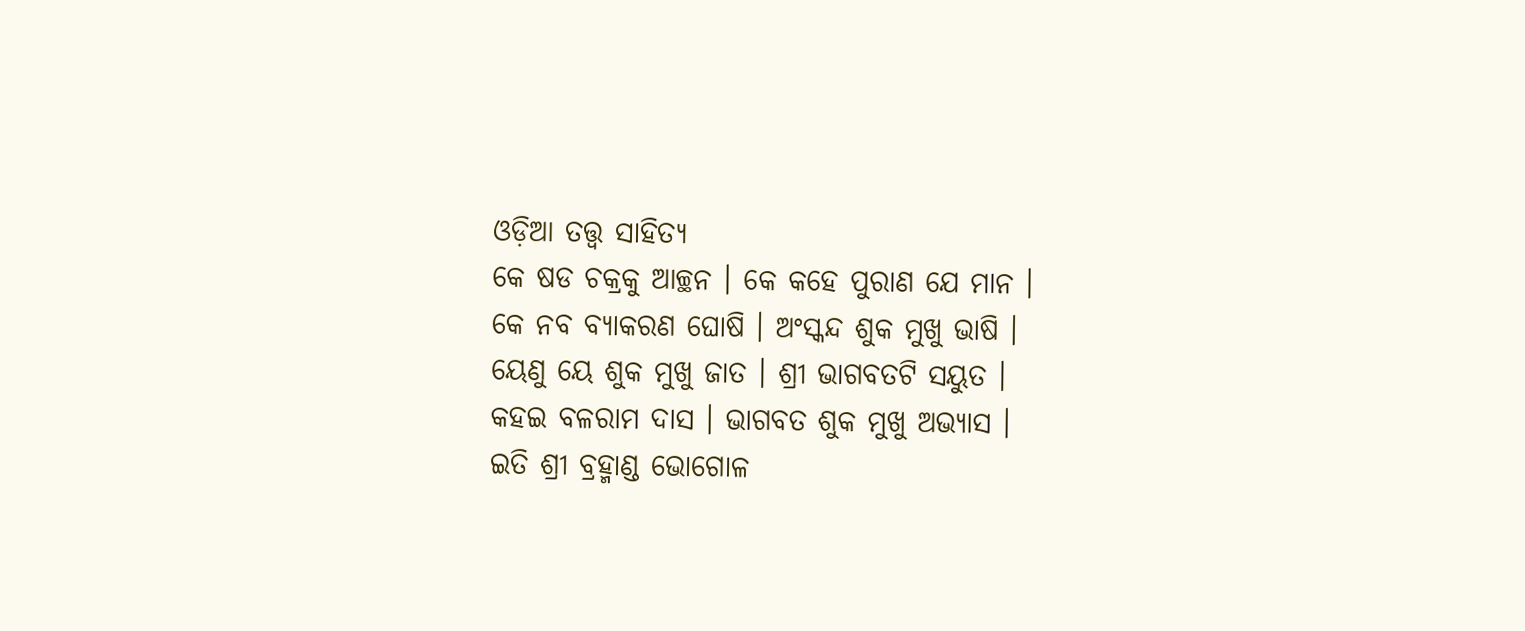ଓଡ଼ିଆ ତତ୍ତ୍ୱ ସାହିତ୍ୟ
କେ ଷଡ ଚକ୍ରକୁ ଆଚ୍ଛନ । କେ କହେ ପୁରାଣ ଯେ ମାନ ।
କେ ନବ ବ୍ୟାକରଣ ଘୋଷି । ଅଂସ୍କନ୍ଦ ଶୁକ ମୁଖୁ ଭାଷି ।
ୟେଣୁ ୟେ ଶୁକ ମୁଖୁ ଜାତ । ଶ୍ରୀ ଭାଗବତଟି ସୟୁତ ।
କହଇ ବଳରାମ ଦାସ । ଭାଗବତ ଶୁକ ମୁଖୁ ଅଭ୍ୟାସ ।
ଇତି ଶ୍ରୀ ବ୍ରହ୍ମାଣ୍ଡ ଭୋଗୋଳ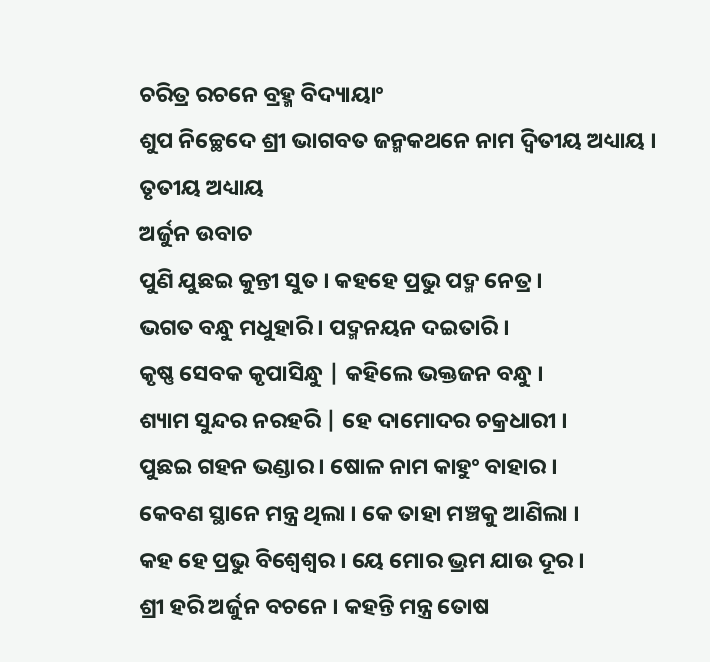ଚରିତ୍ର ରଚନେ ବ୍ରହ୍ମ ବିଦ୍ୟାୟାଂ
ଶୁପ ନିଚ୍ଛେଦେ ଶ୍ରୀ ଭାଗବତ ଜନ୍ମକଥନେ ନାମ ଦ୍ୱିତୀୟ ଅଧ୍ୟାୟ ।
ତୃତୀୟ ଅଧ୍ୟାୟ
ଅର୍ଜୁନ ଉବାଚ
ପୁଣି ଯୁଛଇ କୁନ୍ତୀ ସୁତ । କହହେ ପ୍ରଭୁ ପଦ୍ମ ନେତ୍ର ।
ଭଗତ ବନ୍ଧୁ ମଧୁହାରି । ପଦ୍ମନୟନ ଦଇତାରି ।
କୃଷ୍ଣ ସେବକ କୃପାସିନ୍ଧୁ | କହିଲେ ଭକ୍ତଜନ ବନ୍ଧୁ ।
ଶ୍ୟାମ ସୁନ୍ଦର ନରହରି | ହେ ଦାମୋଦର ଚକ୍ରଧାରୀ ।
ପୁଛଇ ଗହନ ଭଣ୍ଡାର । ଷୋଳ ନାମ କାହୁଂ ବାହାର ।
କେବଣ ସ୍ଥାନେ ମନ୍ତ୍ର ଥିଲା । କେ ତାହା ମଞ୍ଚକୁ ଆଣିଲା ।
କହ ହେ ପ୍ରଭୁ ବିଶ୍ୱେଶ୍ୱର । ୟେ ମୋର ଭ୍ରମ ଯାଉ ଦୂର ।
ଶ୍ରୀ ହରି ଅର୍ଜୁନ ବଚନେ । କହନ୍ତି ମନ୍ତ୍ର ତୋଷ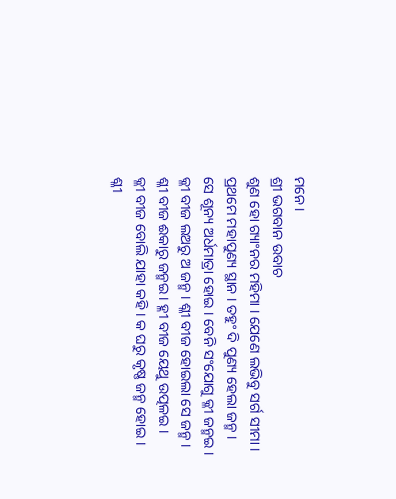ମନେ ।
ଶ୍ରୀ ଭଗବାନ ଉବାଚ
ଶୁଣ ହୋ ଗ୍ୟାଂନର ମହିମା । ଯେଣେ ଲଭିବୁ ସର୍ଗ ସୀମା ।
ପ୍ରଥମେ ମହାପୁଣ୍ୟ ସ୍ଥାନ । ତହୁଂ ଦି ପୁଣ୍ୟ ହେଲା ଜନ୍ମ ।
ସେ ଶୂନ୍ୟ ଅର୍ଧମାତ୍ରା ହୋଇ । ବେନି ସଂଯୋଗୁ କ୍ଳୀ ଜନ୍ମଇ ।
କ୍ଳୀ ବୀଜ ଲଅରୁ ଅ ଜନ୍ମ । ଶ୍ଳୀ ବୀଜ ହୋଇଲା ସେ ଜନ୍ମ ।
ଶ୍ଳୀ ବୀଜ ଈକାରୁ ଜନ୍ମଇ । ହ୍ଳୀ ବୀଜ ୟେଥୁ ଉତ୍ପଳଇ ।
କ୍ଳୀ ବୀଜ ବୋଲି ଯାହା କହି । କ ଘରୁ କୃଷ୍ଣ ଜନ୍ମ ହୋଇ ।
ଶ୍ଳୀ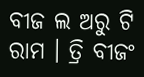ବୀଜ ଲ ଅରୁ ଟି ରାମ । ତ୍ରି ବୀଜଂ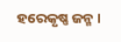ହରେକୃଷ୍ଣ ଜନ୍ମ ।